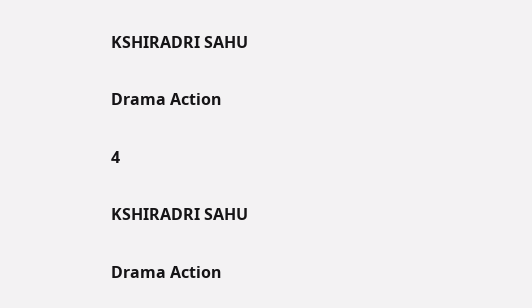KSHIRADRI SAHU

Drama Action

4

KSHIRADRI SAHU

Drama Action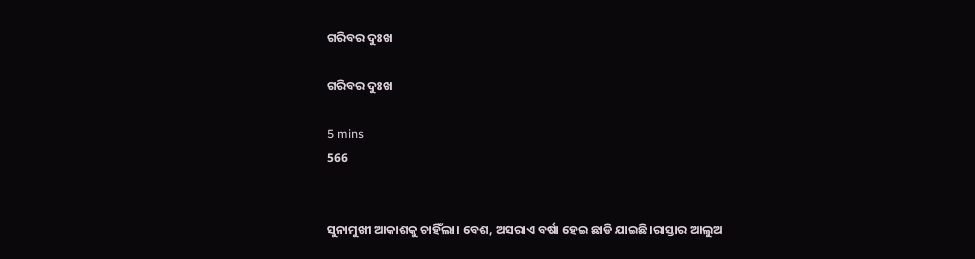ଗରିବର ଦୁଃଖ

ଗରିବର ଦୁଃଖ

5 mins
566


ସୁନାମୁଖୀ ଆକାଶକୁ ଚାହିଁଲା। ବେଶ, ଅସରାଏ ବର୍ଷା ହେଇ ଛାଡି ଯାଇଛି।ରାସ୍ତାର ଆଲୁଅ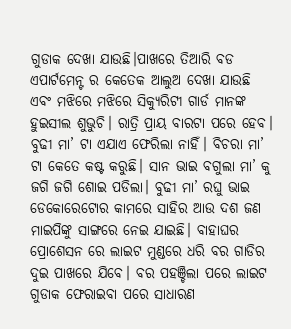ଗୁଡାକ ଦେଖା ଯାଉଛି।ପାଖରେ ତିଆରି ବଡ ଏପାର୍ଟମେନ୍ଟ ର କେତେକ ଆଲୁଅ ଦେଖା ଯାଉଛି ଏବଂ ମଝିରେ ମଝିରେ ସିକ୍ୟୁରିଟୀ ଗାର୍ଡ ମାନଙ୍କ ହୁଇସୀଲ ଶୁଭୁଚି। ରାତ୍ରି ପ୍ରାୟ ବାରଟା ପରେ ହେବ। ବୁଢୀ ମା’ ଟା ଏଯାଏ ଫେରିଲା ନାହିଁ। ବିଚରା ମା’ ଟା କେତେ କଷ୍ଟ କରୁଛି। ସାନ ଭାଇ ବଗୁଲା ମା’ କୁ ଜଗି ଜଗି ଶୋଇ ପଡିଲା। ବୁଢୀ ମା’ ରଘୁ ଭାଇ ଡେକୋରେଟୋର କାମରେ ସାହିର ଆଉ ଦଶ ଜଣ ମାଇପିଙ୍କୁ ସାଙ୍ଗରେ ନେଇ ଯାଇଛି। ବାହାଘର ପ୍ରୋଶେସନ ରେ ଲାଇଟ ମୁଣ୍ଡରେ ଧରି ବର ଗାଡିର ଦୁଇ ପାଖରେ ଯିବେ। ବର ପହଞ୍ଚିଲା ପରେ ଲାଇଟ ଗୁଡାକ ଫେରାଇବା ପରେ ସାଧାରଣ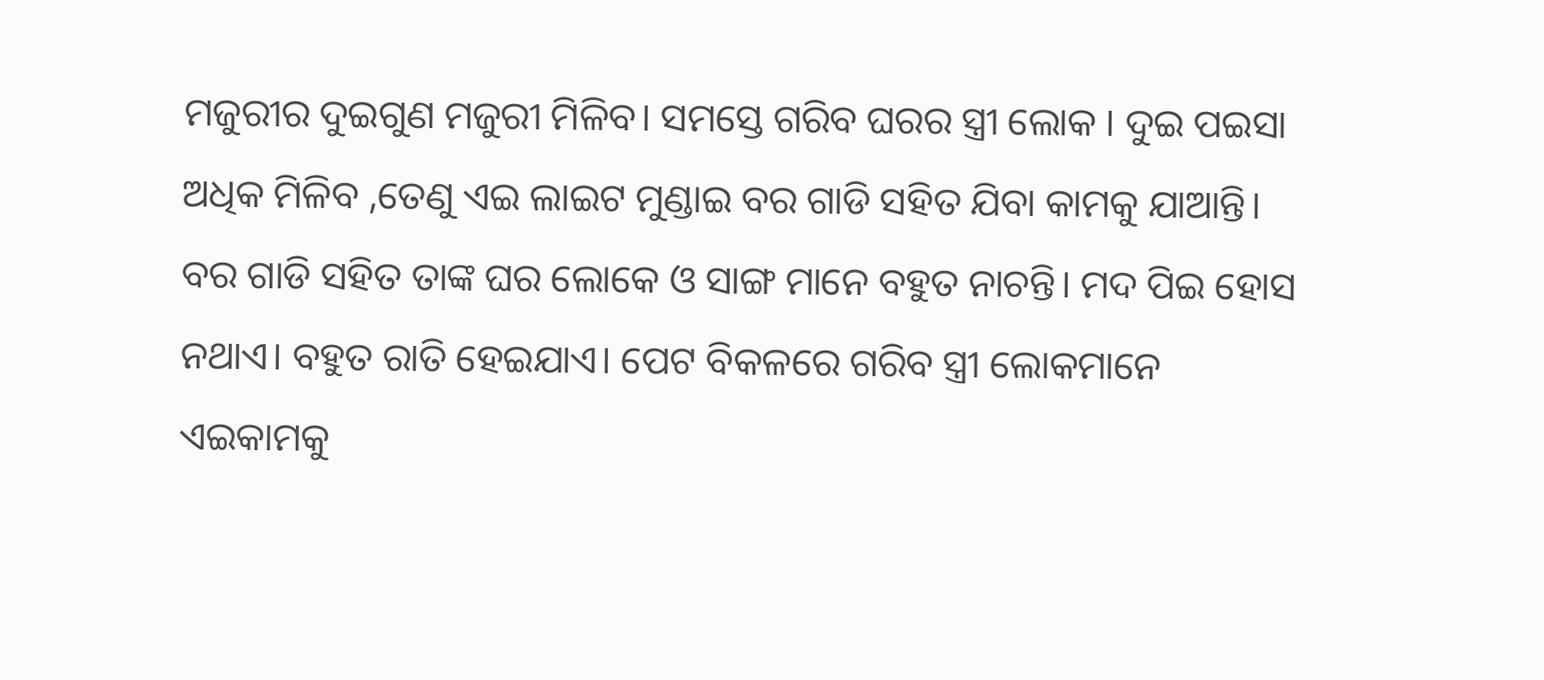ମଜୁରୀର ଦୁଇଗୁଣ ମଜୁରୀ ମିଳିବ। ସମସ୍ତେ ଗରିବ ଘରର ସ୍ତ୍ରୀ ଲୋକ । ଦୁଇ ପଇସା ଅଧିକ ମିଳିବ ,ତେଣୁ ଏଇ ଲାଇଟ ମୁଣ୍ଡାଇ ବର ଗାଡି ସହିତ ଯିବା କାମକୁ ଯାଆନ୍ତି। ବର ଗାଡି ସହିତ ତାଙ୍କ ଘର ଲୋକେ ଓ ସାଙ୍ଗ ମାନେ ବହୁତ ନାଚନ୍ତି। ମଦ ପିଇ ହୋସ ନଥାଏ। ବହୁତ ରାତି ହେଇଯାଏ। ପେଟ ବିକଳରେ ଗରିବ ସ୍ତ୍ରୀ ଲୋକମାନେ ଏଇକାମକୁ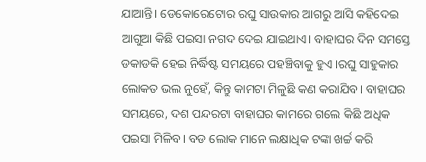ଯାଆନ୍ତି। ଡେକୋରେଟୋର ରଘୁ ସାଉକାର ଆଗରୁ ଆସି କହିଦେଇ ଆଗୁଆ କିଛି ପଇସା ନଗଦ ଦେଇ ଯାଇଥାଏ। ବାହାଘର ଦିନ ସମସ୍ତେ ଡକାଡକି ହେଇ ନିର୍ଦ୍ଧିଷ୍ଟ ସମୟରେ ପହଞ୍ଚିବାକୁ ହୁଏ ।ରଘୁ ସାହୁକାର ଲୋକତ ଭଲ ନୁହେଁ, କିନ୍ତୁ କାମଟା ମିଳୁଛି କଣ କରାଯିବ। ବାହାଘର ସମୟରେ, ଦଶ ପନ୍ଦରଟା ବାହାଘର କାମରେ ଗଲେ କିଛି ଅଧିକ ପଇସା ମିଳିବ। ବଡ ଲୋକ ମାନେ ଲକ୍ଷାଧିକ ଟଙ୍କା ଖର୍ଚ୍ଚ କରି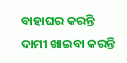ବାହାଘର କରନ୍ତି ଦାମୀ ଖାଇବା କରନ୍ତି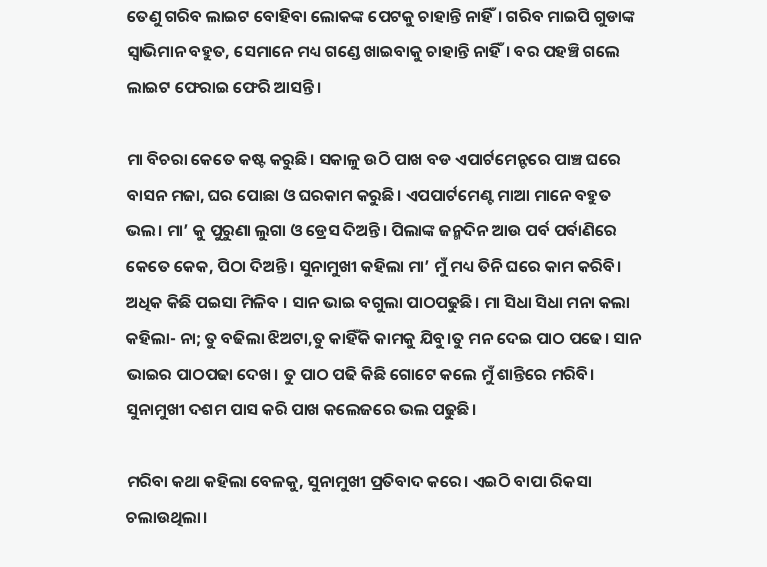ତେଣୁ ଗରିବ ଲାଇଟ ବୋହିବା ଲୋକଙ୍କ ପେଟକୁ ଚାହାନ୍ତି ନାହିଁ। ଗରିବ ମାଇପି ଗୁଡାଙ୍କ ସ୍ଵାଭିମାନ ବହୁତ, ସେମାନେ ମଧ୍ୟ ଗଣ୍ଡେ ଖାଇବାକୁ ଚାହାନ୍ତି ନାହିଁ। ବର ପହଞ୍ଚି ଗଲେ ଲାଇଟ ଫେରାଇ ଫେରି ଆସନ୍ତି।

ମା ବିଚରା କେତେ କଷ୍ଟ କରୁଛି। ସକାଳୁ ଉଠି ପାଖ ବଡ ଏପାର୍ଟମେନ୍ଟରେ ପାଞ୍ଚ ଘରେ ବାସନ ମଜା, ଘର ପୋଛା ଓ ଘରକାମ କରୁଛି। ଏପପାର୍ଟମେଣ୍ଟ ମାଆ ମାନେ ବହୁତ ଭଲ। ମା’ କୁ ପୁରୁଣା ଲୁଗା ଓ ଡ୍ରେସ ଦିଅନ୍ତି। ପିଲାଙ୍କ ଜନ୍ମଦିନ ଆଉ ପର୍ବ ପର୍ବାଣିରେ କେତେ କେକ, ପିଠା ଦିଅନ୍ତି। ସୁନାମୁଖୀ କହିଲା ମା’ ମୁଁ ମଧ୍ୟ ତିନି ଘରେ କାମ କରିବି। ଅଧିକ କିଛି ପଇସା ମିଳିବ । ସାନ ଭାଇ ବଗୁଲା ପାଠପଢୁଛି। ମା ସିଧା ସିଧା ମନା କଲା କହିଲା- ନା; ତୁ ବଢିଲା ଝିଅଟା,ତୁ କାହିଁକି କାମକୁ ଯିବୁ।ତୁ ମନ ଦେଇ ପାଠ ପଢେ। ସାନ ଭାଇର ପାଠପଢା ଦେଖ। ତୁ ପାଠ ପଢି କିଛି ଗୋଟେ କଲେ ମୁଁ ଶାନ୍ତିରେ ମରିବି। ସୁନାମୁଖୀ ଦଶମ ପାସ କରି ପାଖ କଲେଜରେ ଭଲ ପଢୁଛି।

ମରିବା କଥା କହିଲା ବେଳକୁ, ସୁନାମୁଖୀ ପ୍ରତିବାଦ କରେ। ଏଇଠି ବାପା ରିକସା ଚଲାଉଥିଲା।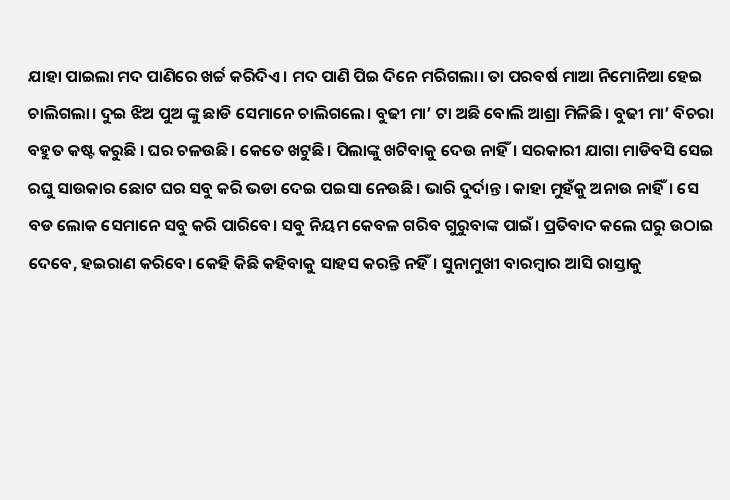ଯାହା ପାଇଲା ମଦ ପାଣିରେ ଖର୍ଚ୍ଚ କରିଦିଏ। ମଦ ପାଣି ପିଇ ଦିନେ ମରିଗଲା। ତା ପରବର୍ଷ ମାଆ ନିମୋନିଆ ହେଇ ଚାଲିଗଲା। ଦୁଇ ଝିଅ ପୁଅ ଙ୍କୁ ଛାଡି ସେମାନେ ଚାଲିଗଲେ। ବୁଢୀ ମା’ ଟା ଅଛି ବୋଲି ଆଶ୍ରା ମିଳିଛି। ବୁଢୀ ମା’ ବିଚରା ବହୁତ କଷ୍ଟ କରୁଛି । ଘର ଚଳଉଛି। କେତେ ଖଟୁଛି। ପିଲାଙ୍କୁ ଖଟିବାକୁ ଦେଉ ନାହିଁ। ସରକାରୀ ଯାଗା ମାଡିବସି ସେଇ ରଘୁ ସାଉକାର ଛୋଟ ଘର ସବୁ କରି ଭଡା ଦେଇ ପଇସା ନେଉଛି। ଭାରି ଦୁର୍ଦାନ୍ତ । କାହା ମୁହଁକୁ ଅନାଉ ନାହିଁ। ସେ ବଡ ଲୋକ ସେମାନେ ସବୁ କରି ପାରିବେ। ସବୁ ନିୟମ କେବଳ ଗରିବ ଗୁରୁବାଙ୍କ ପାଇଁ। ପ୍ରତିବାଦ କଲେ ଘରୁ ଉଠାଇ ଦେବେ, ହଇରାଣ କରିବେ। କେହି କିଛି କହିବାକୁ ସାହସ କରନ୍ତି ନହିଁ। ସୁନାମୁଖୀ ବାରମ୍ବାର ଆସି ରାସ୍ତାକୁ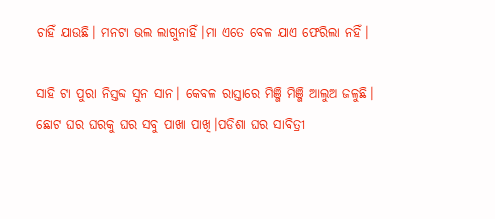ଚାହିଁ ଯାଉଛି। ମନଟା ଭଲ ଲାଗୁନାହିଁ।ମା ଏତେ ବେଳ ଯାଏ ଫେରିଲା ନହିଁ।

ସାହି ଟା ପୁରା ନିସ୍ତବ୍ଦ ସୁନ ସାନ। କେବଳ ରାସ୍ତାରେ ମିଞ୍ଜି ମିଞ୍ଜି ଆଲୁଅ ଜଳୁଛି। ଛୋଟ ଘର ଘରକୁ ଘର ସବୁ ପାଖା ପାଖି।ପଡିଶା ଘର ସାବିତ୍ରୀ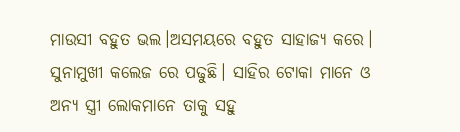ମାଉସୀ ବହୁତ ଭଲ।ଅସମୟରେ ବହୁତ ସାହାଜ୍ୟ କରେ। ସୁନାମୁଖୀ କଲେଜ ରେ ପଢୁଛି। ସାହିର ଟୋକା ମାନେ ଓ ଅନ୍ୟ ସ୍ତ୍ରୀ ଲୋକମାନେ ତାକୁ ସହୁ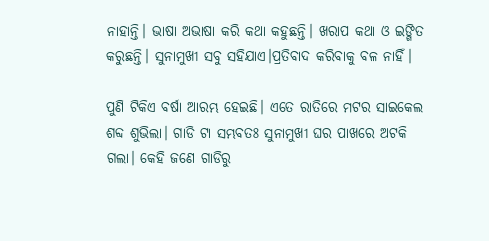ନାହାନ୍ତି। ଭାଷା ଅଭାଷା କରି କଥା କହୁଛନ୍ତି। ଖରାପ କଥା ଓ ଇଙ୍ଗିତ କରୁଛନ୍ତି। ସୁନାମୁଖୀ ସବୁ ସହିଯାଏ।ପ୍ରତିବାଦ କରିବାକୁ ବଳ ନାହିଁ।

ପୁଣି ଟିକିଏ ବର୍ଷା ଆରମ୍ଭ ହେଇଛି। ଏତେ ରାତିରେ ମଟର ସାଇକେଲ ଶବ୍ଦ ଶୁଭିଲା। ଗାଡି ଟା ସମ୍ଭବତଃ ସୁନାମୁଖୀ ଘର ପାଖରେ ଅଟକି ଗଲା। କେହି ଜଣେ ଗାଡିରୁ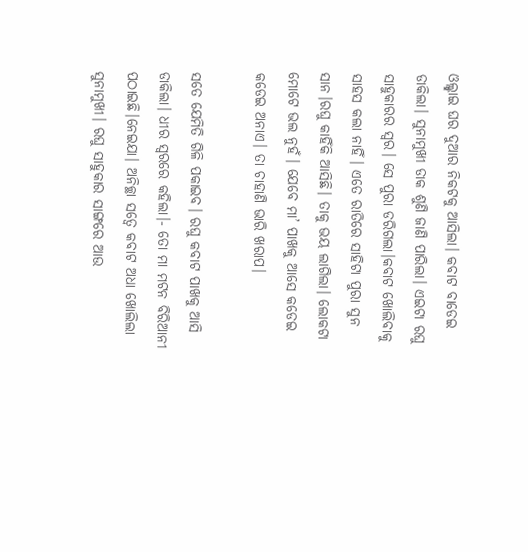ଓଲ୍ଲ୍ହାଇ ଘର ଦୁଆର ନିକଟକୁ ଆସିଲା। କବାଟ ବାଡେଇ ଡାକିଲା। ସୁନାମୁଖୀ ଡାକ ଶୁଣି ଜାଣି ପାରିଲା। ଏଇଟା ରଘୁ ସାହୁକାରର ସ୍ଵର। ସେ ପୁରା ଡରିଗଲା।କବାଟ ଖୋଲିବାକୁ ସାହସ କଲା ନାହିଁ। ଏତେ ରାତିରେ ସାହିଟା ପୁରା ସୁନ ସାନ।ରଘୁ କାହିଁକି ଆସିଛି। ତାକୁ ଭୟ ଲାଗିଲା। ଲୋକଟା ମୋଟେ ଭଲ ନୁହଁ। ଯେବେ ମା’ ପାଖକୁ ଆସେ କଡେଇ କଡେଇ ଅନାଏ। ତା ଚାହାଣି ଭାରି ଖରାପ।

ସତେ ଯେମିତି ଗିଳି ପକାଇବ। ରଘୁ କବାଟ ପାଖକୁ ଆସି ଡାକିଲା। ଧୀର ସ୍ଵରରେ କହିଲା।- ତୋ ମା ମଟନ ବିରିଆନୀ ପଠାଇଛି।ନେଇଯା। ଅନିଚ୍ଛା ସତ୍ବେ କବାଟ ଅଧା ଖୋଲିଲା ସୁନାମୁଖୀ। ରଘୁ ସାହୁକାର ସାଙ୍ଗରେ ଆଉ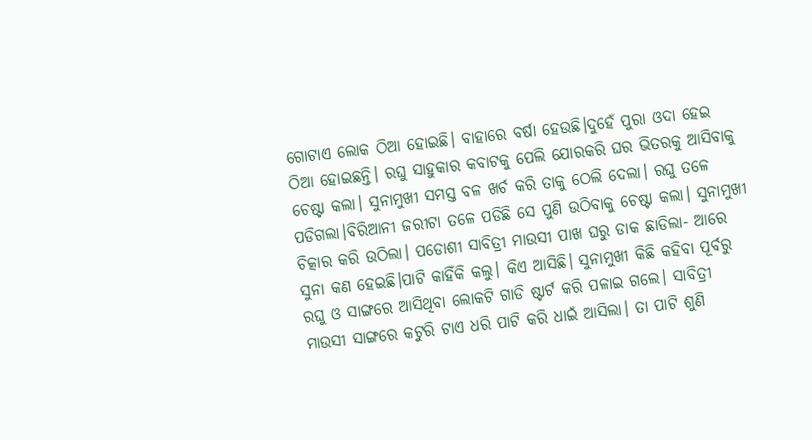ଗୋଟାଏ ଲୋକ ଠିଆ ହୋଇଛି। ବାହାରେ ବର୍ଷା ହେଉଛି।ଦୁହେଁ ପୁରା ଓଦା ହେଇ ଠିଆ ହୋଇଛନ୍ତି। ରଘୁ ସାହୁକାର କବାଟକୁ ପେଲି ଯୋରକରି ଘର ଭିତରକୁ ଆସିବାକୁ ଚେଷ୍ଟା କଲା। ସୁନାମୁଖୀ ସମସ୍ତ ବଳ ଖର୍ଚ କରି ତାକୁ ଠେଲି ଦେଲା। ରଘୁ ତଳେ ପଡିଗଲା।ବିରିଆନୀ ଜରୀଟା ତଳେ ପଡିଛି ସେ ପୁଣି ଉଠିବାକୁ ଚେଷ୍ଟା କଲା। ସୁନାମୁଖୀ ଚିତ୍କାର କରି ଉଠିଲା। ପଡୋଶୀ ସାବିତ୍ରୀ ମାଉସୀ ପାଖ ଘରୁ ଡାକ ଛାଡିଲା- ଆରେ ସୁନା କଣ ହେଇଛି।ପାଟି କାହିଁକି କଲୁ। କିଏ ଆସିଛି। ସୁନାମୁଖୀ କିଛି କହିବା ପୂର୍ବରୁ ରଘୁ ଓ ସାଙ୍ଗରେ ଆସିଥିବା ଲୋକଟି ଗାଡି ଷ୍ଟାର୍ଟ କରି ପଳାଇ ଗଲେ। ସାବିତ୍ରୀ ମାଉସୀ ସାଙ୍ଗରେ କଟୁରି ଟାଏ ଧରି ପାଟି କରି ଧାଇଁ ଆସିଲା। ତା ପାଟି ଶୁଣି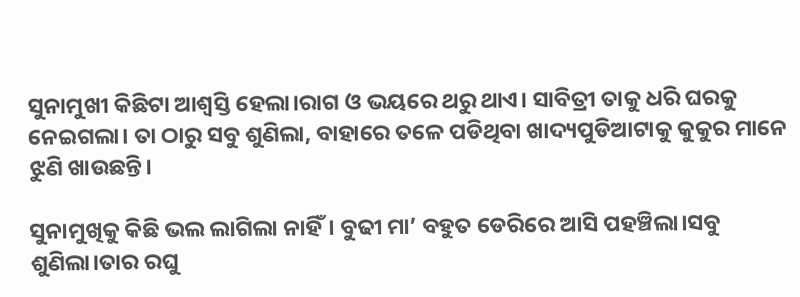ସୁନାମୁଖୀ କିଛିଟା ଆଶ୍ଵସ୍ତି ହେଲା।ରାଗ ଓ ଭୟରେ ଥରୁ ଥାଏ। ସାବିତ୍ରୀ ତାକୁ ଧରି ଘରକୁ ନେଇଗଲା। ତା ଠାରୁ ସବୁ ଶୁଣିଲା, ବାହାରେ ତଳେ ପଡିଥିବା ଖାଦ୍ୟପୁଡିଆଟାକୁ କୁକୁର ମାନେ ଝୁଣି ଖାଉଛନ୍ତି।

ସୁନାମୁଖିକୁ କିଛି ଭଲ ଲାଗିଲା ନାହିଁ। ବୁଢୀ ମା’ ବହୁତ ଡେରିରେ ଆସି ପହଞ୍ଚିଲା।ସବୁ ଶୁଣିଲା।ତାର ରଘୁ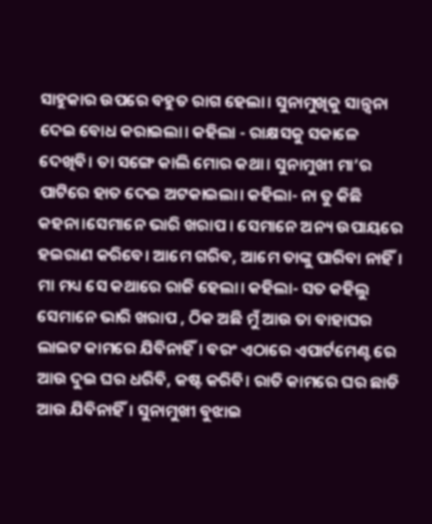ସାହୁକାର ଉପରେ ବହୁତ ରାଗ ହେଲା। ସୁନାମୁଖିକୁ ସାନ୍ତ୍ଵନା ଦେଇ ବୋଧ କରାଇଲା। କହିଲା - ରାକ୍ଷସକୁ ସକାଳେ ଦେଖିବି। ତା ସଙ୍ଗେ କାଲି ମୋର କଥା। ସୁନାମୁଖୀ ମା’ର ପାଟିରେ ହାତ ଦେଇ ଅଟକାଇଲା। କହିଲା- ନା ତୁ କିଛି କହନା।ସେମାନେ ଭାରି ଖରାପ । ସେମାନେ ଅନ୍ୟ ଉପାୟରେ ହଇରାଣ କରିବେ। ଆମେ ଗରିବ, ଆମେ ତାଙ୍କୁ ପାରିବା ନାହିଁ। ମା ମଧ୍ୟ ସେ କଥାରେ ରାଜି ହେଲା। କହିଲା- ସତ କହିଲୁ ସେମାନେ ଭାରି ଖରାପ , ଠିକ ଅଛି ମୁଁ ଆଉ ତା ବାହାଘର ଲାଇଟ କାମରେ ଯିବିନାହିଁ। ବରଂ ଏଠାରେ ଏପାର୍ଟମେଣ୍ଟ ରେ ଆଉ ଦୁଇ ଘର ଧରିବି, କଷ୍ଟ କରିବି। ରାତି କାମରେ ଘର ଛାଡି ଆଉ ଯିବିନାହିଁ। ସୁନାମୁଖୀ ବୁଝାଇ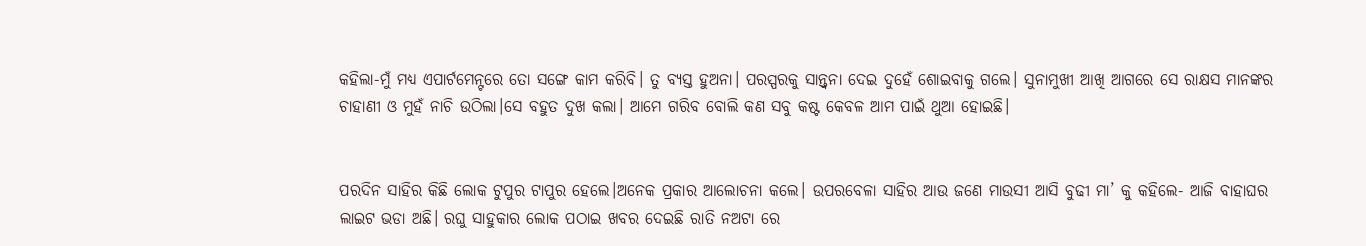କହିଲା-ମୁଁ ମଧ୍ୟ ଏପାର୍ଟମେନ୍ଟରେ ତୋ ସଙ୍ଗେ କାମ କରିବି। ତୁ ବ୍ୟସ୍ତ ହୁଅନା। ପରସ୍ପରକୁ ସାନ୍ତ୍ଵନା ଦେଇ ଦୁହେଁ ଶୋଇବାକୁ ଗଲେ। ସୁନାମୁଖୀ ଆଖି ଆଗରେ ସେ ରାକ୍ଷସ ମାନଙ୍କର ଚାହାଣୀ ଓ ମୁହଁ ନାଚି ଉଠିଲା।ସେ ବହୁତ ଦୁଖ କଲା। ଆମେ ଗରିବ ବୋଲି କଣ ସବୁ କଷ୍ଟ କେବଳ ଆମ ପାଇଁ ଥୁଆ ହୋଇଛି।


ପରଦିନ ସାହିର କିଛି ଲୋକ ଟୁପୁର ଟାପୁର ହେଲେ।ଅନେକ ପ୍ରକାର ଆଲୋଚନା କଲେ। ଉପରବେଳା ସାହିର ଆଉ ଜଣେ ମାଉସୀ ଆସି ବୁଢୀ ମା’ କୁ କହିଲେ- ଆଜି ବାହାଘର ଲାଇଟ ଭଡା ଅଛି। ରଘୁ ସାହୁକାର ଲୋକ ପଠାଇ ଖବର ଦେଇଛି ରାତି ନଅଟା ରେ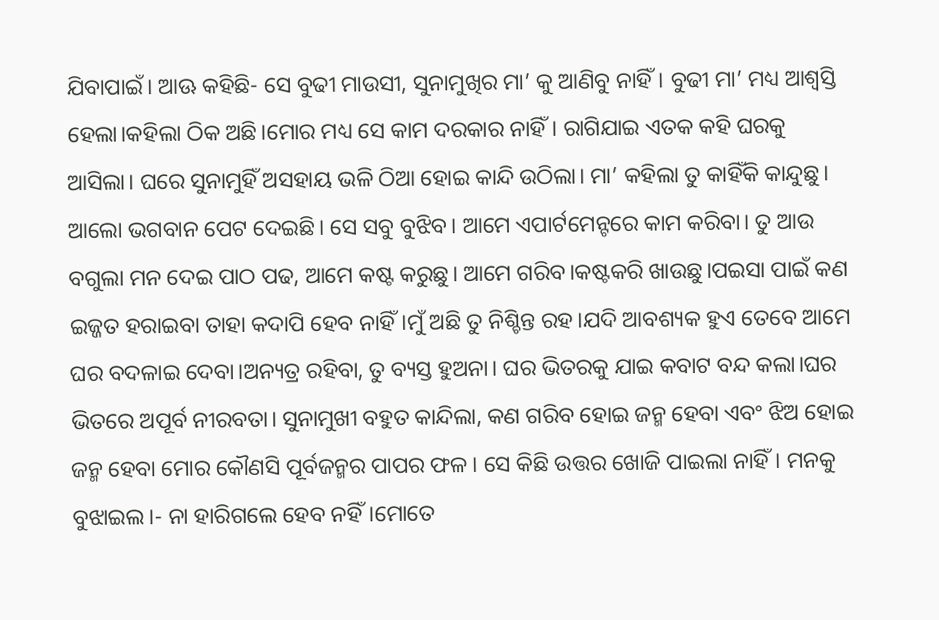ଯିବାପାଇଁ। ଆଊ କହିଛି- ସେ ବୁଢୀ ମାଉସୀ, ସୁନାମୁଖିର ମା’ କୁ ଆଣିବୁ ନାହିଁ। ବୁଢୀ ମା’ ମଧ୍ୟ ଆଶ୍ଵସ୍ତି ହେଲା।କହିଲା ଠିକ ଅଛି।ମୋର ମଧ୍ୟ ସେ କାମ ଦରକାର ନାହିଁ। ରାଗିଯାଇ ଏତକ କହି ଘରକୁ ଆସିଲା। ଘରେ ସୁନାମୁହିଁ ଅସହାୟ ଭଳି ଠିଆ ହୋଇ କାନ୍ଦି ଉଠିଲା। ମା’ କହିଲା ତୁ କାହିଁକି କାନ୍ଦୁଛୁ। ଆଲୋ ଭଗବାନ ପେଟ ଦେଇଛି। ସେ ସବୁ ବୁଝିବ। ଆମେ ଏପାର୍ଟମେନ୍ଟରେ କାମ କରିବା। ତୁ ଆଉ ବଗୁଲା ମନ ଦେଇ ପାଠ ପଢ, ଆମେ କଷ୍ଟ କରୁଛୁ। ଆମେ ଗରିବ।କଷ୍ଟକରି ଖାଉଛୁ।ପଇସା ପାଇଁ କଣ ଇଜ୍ଜତ ହରାଇବା ତାହା କଦାପି ହେବ ନାହିଁ।ମୁଁ ଅଛି ତୁ ନିଶ୍ଚିନ୍ତ ରହ।ଯଦି ଆବଶ୍ୟକ ହୁଏ ତେବେ ଆମେ ଘର ବଦଳାଇ ଦେବା।ଅନ୍ୟତ୍ର ରହିବା, ତୁ ବ୍ୟସ୍ତ ହୁଅନା। ଘର ଭିତରକୁ ଯାଇ କବାଟ ବନ୍ଦ କଲା।ଘର ଭିତରେ ଅପୂର୍ବ ନୀରବତା। ସୁନାମୁଖୀ ବହୁତ କାନ୍ଦିଲା, କଣ ଗରିବ ହୋଇ ଜନ୍ମ ହେବା ଏବଂ ଝିଅ ହୋଇ ଜନ୍ମ ହେବା ମୋର କୌଣସି ପୂର୍ବଜନ୍ମର ପାପର ଫଳ। ସେ କିଛି ଉତ୍ତର ଖୋଜି ପାଇଲା ନାହିଁ। ମନକୁ ବୁଝାଇଲ।- ନା ହାରିଗଲେ ହେବ ନହିଁ।ମୋତେ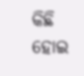କିଛି ହୋଇ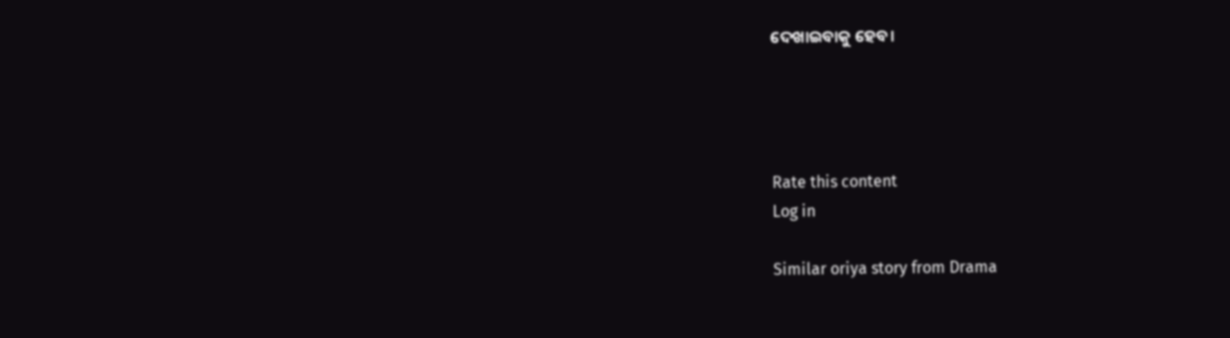ଦେଖାଇବାକୁ ହେବ।




Rate this content
Log in

Similar oriya story from Drama